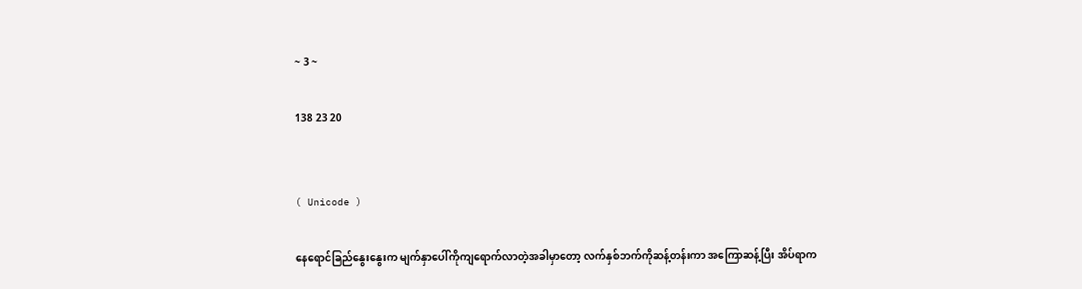~ 3 ~

138 23 20


( Unicode )

နေရောင်ခြည်နွေးနွေးက မျက်နှာပေါ်ကိုကျရောက်လာတဲ့အခါမှာတော့ လက်နှစ်ဘက်ကိုဆန့်တန်းကာ အကြောဆန့်ပြီး အိပ်ရာ‌က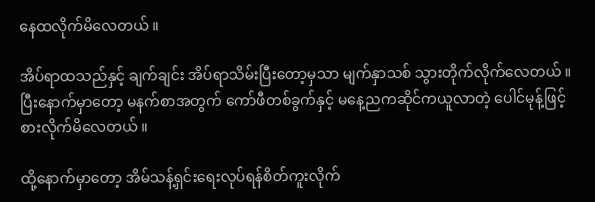နေထလိုက်မိလေတယ် ။

အိပ်ရာထသည်နှင့် ချက်ချင်း အိပ်ရာသိမ်းပြီးတော့မှသာ မျက်နှာသစ် သွားတိုက်လိုက်လေတယ် ။ ပြီးနောက်မှာတော့ မနက်စာအတွက် ကော်ဖီတစ်ခွက်နှင့် မနေ့ညကဆိုင်ကယူလာတဲ့ ပေါင်မုန့်ဖြင့် စားလိုက်မိလေတယ် ။

ထို့နောက်မှာတော့ အိမ်သန့်ရှင်းရေးလုပ်ရန်စိတ်ကူးလိုက်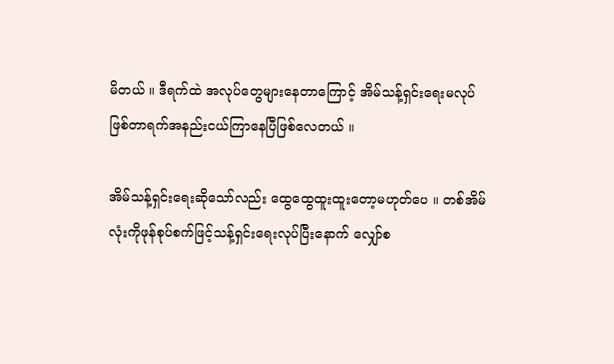မိတယ် ။ ဒီရက်ထဲ အလုပ်တွေများနေတာကြောင့် အိမ်သန့်ရှင်းရေးမလုပ်ဖြစ်တာရက်အနည်းငယ်ကြာနေပြီဖြစ်လေတယ် ။

အိမ်သန့်ရှင်းရေးဆိုသော်လည်း ထွေထွေထူးထူးတော့မဟုတ်ပေ ။ တစ်အိမ်လုံးကိုဖုန်စုပ်စက်ဖြင့်သန့်ရှင်းရေးလုပ်ပြီးနောက် လျှော်စ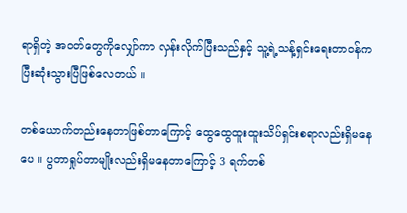ရာရှိတဲ့ အဝတ်တွေကိုလျှော်ကာ လှန်းလိုက်ပြီးသည်နှင့် သူ့ရဲ့သန့်ရှင်းရေးတာဝန်ကပြီးဆုံးသွားပြီဖြစ်လေတယ် ။

တစ်ယောက်တည်းနေတာဖြစ်တာကြောင့် ထွေထွေထူးထူးသိပ်ရှင်းစရာလည်းရှိမနေပေ ။ ပွတာရှုပ်တာမျိုးလည်းရှိမနေတာကြောင့် 3 ရက်တစ်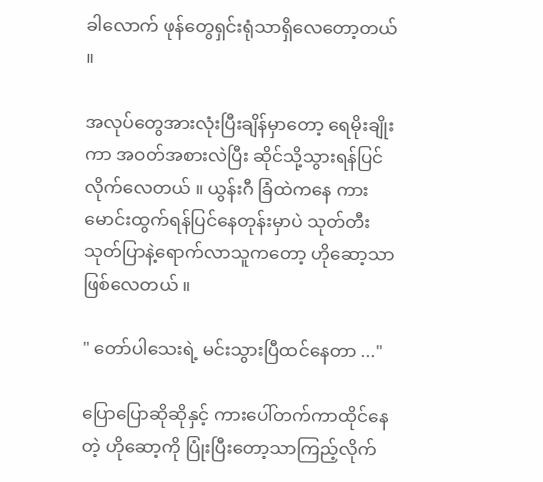ခါလောက် ဖုန်တွေရှင်းရုံသာရှိလေတော့တယ် ။

အလုပ်တွေအားလုံးပြီးချိန်မှာတော့ ရေမိုးချိုးကာ အဝတ်အစားလဲပြီး ဆိုင်သို့သွားရန်ပြင်လိုက်လေတယ် ။ ယွန်းဂီ ခြံထဲကနေ ကားမောင်းထွက်ရန်ပြင်နေတုန်းမှာပဲ သုတ်တီးသုတ်ပြာနဲ့ရောက်လာသူကတော့ ဟိုဆော့သာ ဖြစ်လေတယ် ။

" တော်ပါသေးရဲ့ မင်းသွားပြီထင်နေတာ ..."

ပြောပြောဆိုဆိုနှင့် ကားပေါ်တက်ကာထိုင်နေတဲ့ ဟိုဆော့ကို ပြုံးပြီးတော့သာကြည့်လိုက်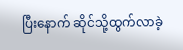ပြီးနောက် ဆိုင်သို့ထွက်လာခဲ့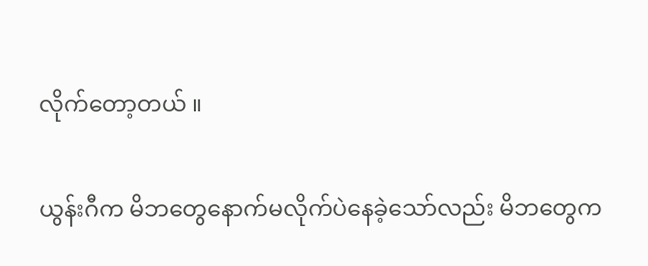လိုက်တော့တယ် ။

ယွန်းဂီက မိဘတွေနောက်မလိုက်ပဲနေခဲ့သော်လည်း မိဘတွေက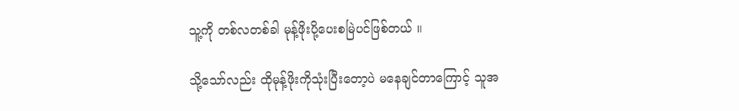သူ့ကို တစ်လတစ်ခါ မုန့်ဖိုးပို့ပေးစမြဲပင်ဖြစ်တယ် ။

သို့သော်လည်း ထိုမုန့်ဖိုးကိုသုံးပြီးတော့ပဲ မနေချင်တာကြောင့် သူအ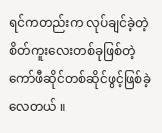ရင်ကတည်းက လုပ်ချင်ခဲ့တဲ့စိတ်ကူးလေးတစ်ခုဖြစ်တဲ့ ကော်ဖီဆိုင်တစ်ဆိုင်ဖွင့်ဖြစ်ခဲ့လေတယ် ။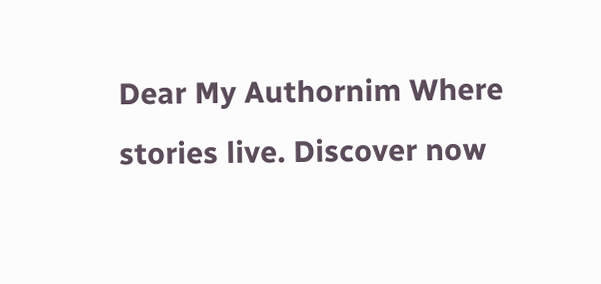Dear My Authornim Where stories live. Discover now